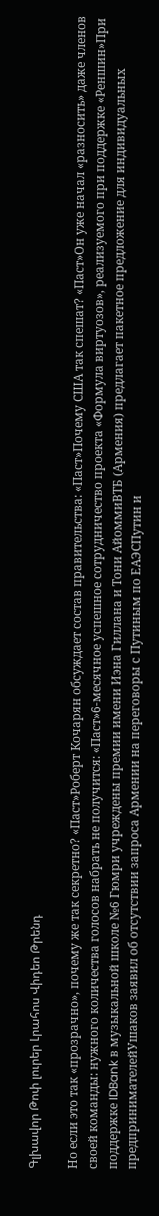Գլխավոր Թոփ լուրեր Լրահոս Վիդեո Թրենդ

Но если это так «прозрачно», почему же так секретно? «Паст»Роберт Кочарян обсуждает состав правительства: «Паст»Почему США так спешат? «Паст»Он уже начал «разносить» даже членов своей команды: нужного количества голосов набрать не получится: «Паст»6-месячное успешное сотрудничество проекта «Формула виртуозов», реализуемого при поддержке «Реншин»При поддержке IDBank в музыкальной школе №6 Гюмри учреждены премии имени Иэна Гиллана и Тони АйоммиВТБ (Армения) предлагает пакетное предложение для индивидуальных предпринимателейУшаков заявил об отсутствии запроса Армении на переговоры с Путиным по ЕАЭСПутин и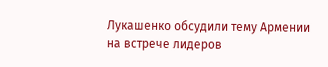Лукашенко обсудили тему Армении на встрече лидеров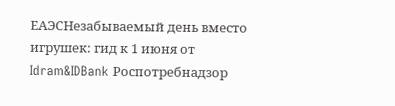ЕАЭСНезабываемый день вместо игрушек: гид к 1 июня от Idram&IDBank Роспотребнадзор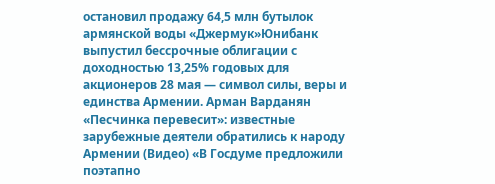остановил продажу 64,5 млн бутылок армянской воды «Джермук»Юнибанк выпустил бессрочные облигации с доходностью 13,25% годовых для акционеров 28 мая — символ силы, веры и единства Армении. Арман Варданян «Песчинка перевесит»: известные зарубежные деятели обратились к народу Армении (Видео) «В Госдуме предложили поэтапно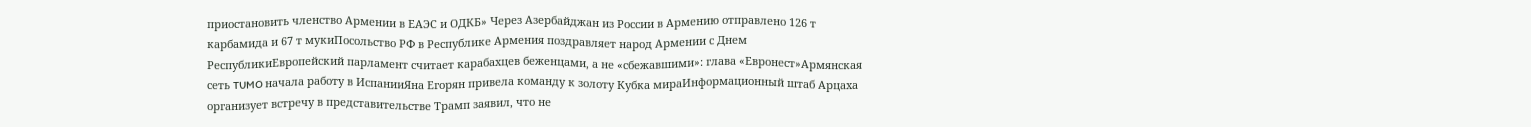приостановить членство Армении в ЕАЭС и ОДКБ» Через Азербайджан из России в Армению отправлено 126 т карбамида и 67 т мукиПосольство РФ в Республике Армения поздравляет народ Армении с Днем РеспубликиЕвропейский парламент считает карабахцев беженцами, а не «сбежавшими»: глава «Евронест»Армянская сеть TUMO начала работу в ИспанииЯна Егорян привела команду к золоту Кубка мираИнформационный штаб Арцаха организует встречу в представительстве Трамп заявил, что не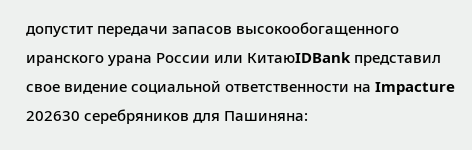допустит передачи запасов высокообогащенного иранского урана России или КитаюIDBank представил свое видение социальной ответственности на Impacture 202630 серебряников для Пашиняна: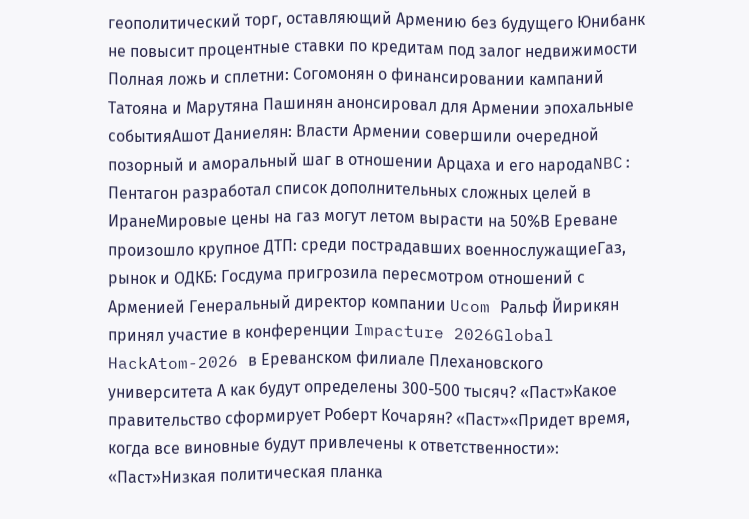геополитический торг, оставляющий Армению без будущего Юнибанк не повысит процентные ставки по кредитам под залог недвижимости Полная ложь и сплетни: Согомонян о финансировании кампаний Татояна и Марутяна Пашинян анонсировал для Армении эпохальные событияАшот Даниелян: Власти Армении совершили очередной позорный и аморальный шаг в отношении Арцаха и его народаNBC: Пентагон разработал список дополнительных сложных целей в ИранеМировые цены на газ могут летом вырасти на 50%В Ереване произошло крупное ДТП: среди пострадавших военнослужащиеГаз, рынок и ОДКБ: Госдума пригрозила пересмотром отношений с Арменией Генеральный директор компании Ucom Ральф Йирикян принял участие в конференции Impacture 2026Global HackAtom-2026 в Ереванском филиале Плехановского университета А как будут определены 300-500 тысяч? «Паст»Какое правительство сформирует Роберт Кочарян? «Паст»«Придет время, когда все виновные будут привлечены к ответственности»: «Паст»Низкая политическая планка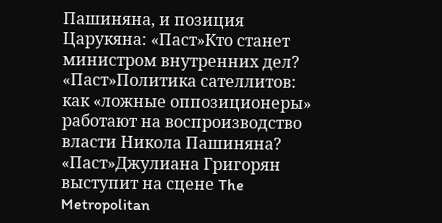Пашиняна, и позиция Царукяна: «Паст»Кто станет министром внутренних дел? «Паст»Политика сателлитов: как «ложные оппозиционеры» работают на воспроизводство власти Никола Пашиняна? «Паст»Джулиана Григорян выступит на сцене The Metropolitan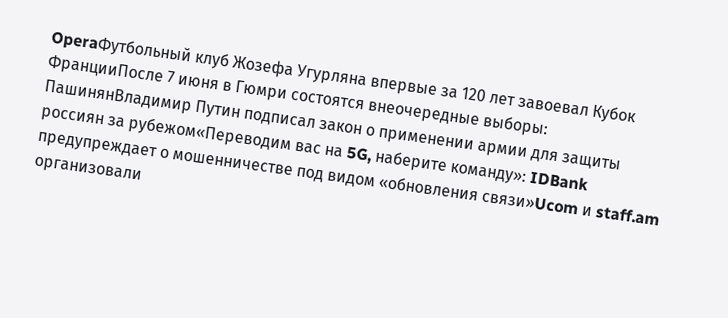OperaФутбольный клуб Жозефа Угурляна впервые за 120 лет завоевал Кубок ФранцииПосле 7 июня в Гюмри состоятся внеочередные выборы: ПашинянВладимир Путин подписал закон о применении армии для защиты россиян за рубежом«Переводим вас на 5G, наберите команду»: IDBank предупреждает о мошенничестве под видом «обновления связи»Ucom и staff.am организовали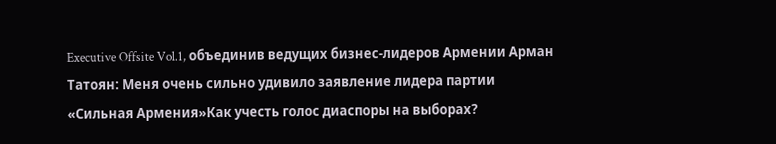Executive Offsite Vol.1, объединив ведущих бизнес-лидеров Армении Арман Татоян: Меня очень сильно удивило заявление лидера партии «Сильная Армения»Как учесть голос диаспоры на выборах?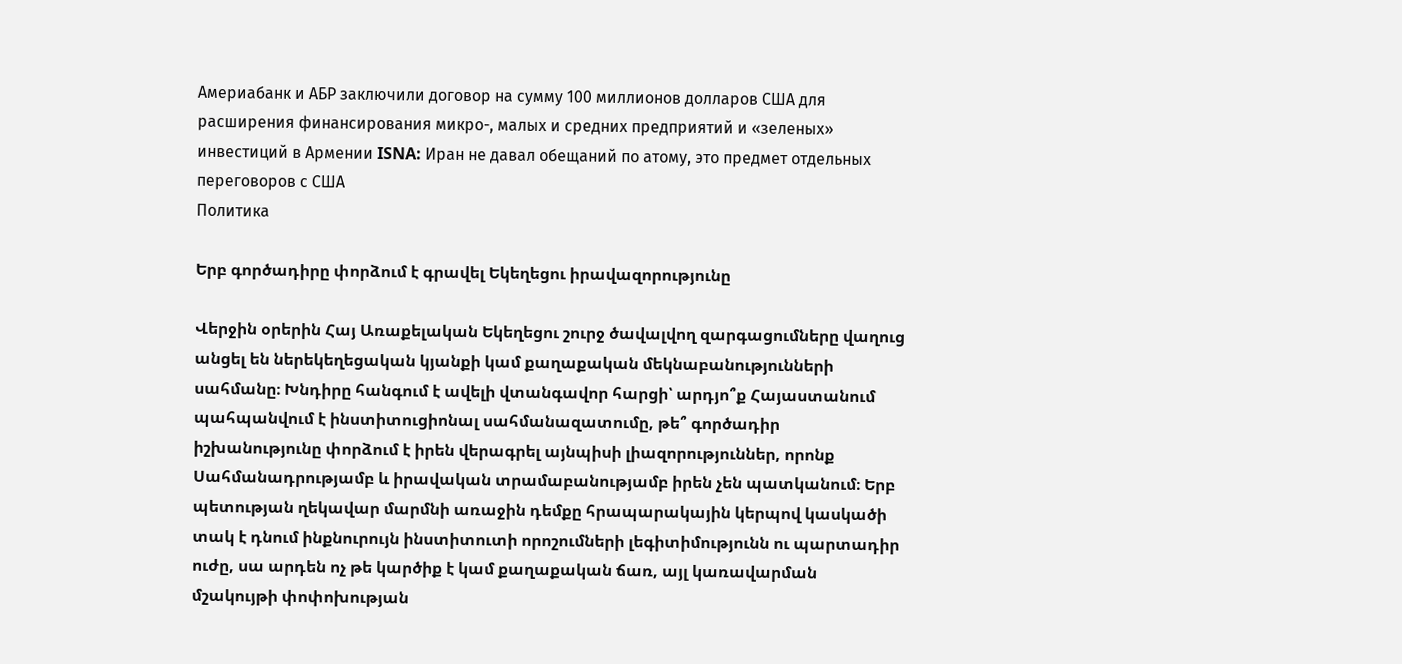Америабанк и АБР заключили договор на сумму 100 миллионов долларов США для расширения финансирования микро-, малых и средних предприятий и «зеленых» инвестиций в Армении ISNA: Иран не давал обещаний по атому, это предмет отдельных переговоров с США
Политика

Երբ գործադիրը փորձում է գրավել Եկեղեցու իրավազորությունը

Վերջին օրերին Հայ Առաքելական Եկեղեցու շուրջ ծավալվող զարգացումները վաղուց անցել են ներեկեղեցական կյանքի կամ քաղաքական մեկնաբանությունների սահմանը։ Խնդիրը հանգում է ավելի վտանգավոր հարցի՝ արդյո՞ք Հայաստանում պահպանվում է ինստիտուցիոնալ սահմանազատումը, թե՞ գործադիր իշխանությունը փորձում է իրեն վերագրել այնպիսի լիազորություններ, որոնք Սահմանադրությամբ և իրավական տրամաբանությամբ իրեն չեն պատկանում։ Երբ պետության ղեկավար մարմնի առաջին դեմքը հրապարակային կերպով կասկածի տակ է դնում ինքնուրույն ինստիտուտի որոշումների լեգիտիմությունն ու պարտադիր ուժը, սա արդեն ոչ թե կարծիք է կամ քաղաքական ճառ, այլ կառավարման մշակույթի փոփոխության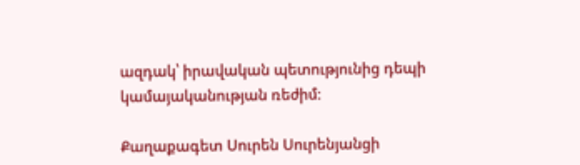ազդակ՝ իրավական պետությունից դեպի կամայականության ռեժիմ։

Քաղաքագետ Սուրեն Սուրենյանցի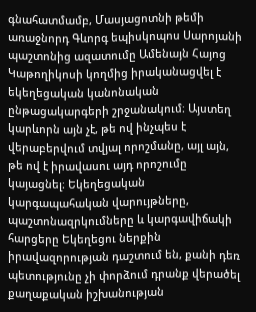գնահատմամբ, Մասյացոտնի թեմի առաջնորդ Գևորգ եպիսկոպոս Սարոյանի պաշտոնից ազատումը Ամենայն Հայոց Կաթողիկոսի կողմից իրականացվել է եկեղեցական կանոնական ընթացակարգերի շրջանակում։ Այստեղ կարևորն այն չէ, թե ով ինչպես է վերաբերվում տվյալ որոշմանը, այլ այն, թե ով է իրավասու այդ որոշումը կայացնել։ Եկեղեցական կարգապահական վարույթները, պաշտոնազրկումները և կարգավիճակի հարցերը Եկեղեցու ներքին իրավազորության դաշտում են, քանի դեռ պետությունը չի փորձում դրանք վերածել քաղաքական իշխանության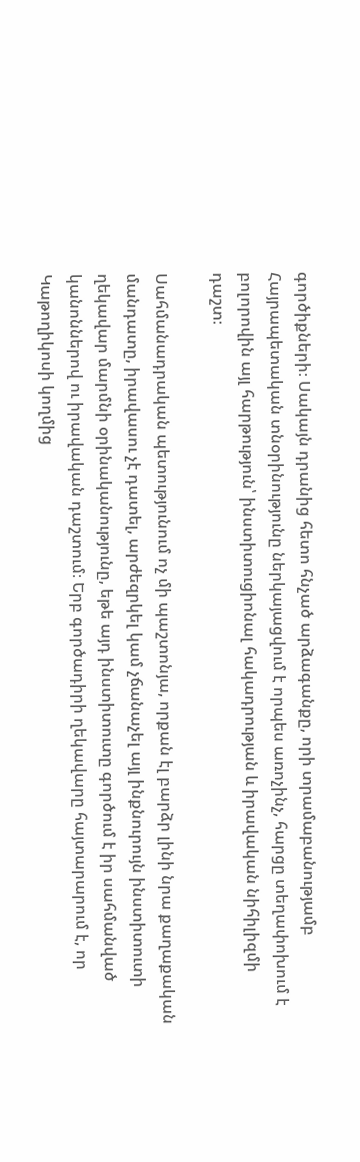գործիքների։ Սակայն դրանից հետո հնչած արձագանքը, որի տրամաբանությամբ Հայրապետական տնօրինությունը ներկայացվում է որպես առոչինչ, հարցը տեղափոխում է բոլորովին այլ հարթություն՝ ինստիտուցիոնալ հակադրության և իրավական նիհիլիզմի դաշտ։

Սահմանադրական պետությունում ոչ մի պաշտոնյա, որքան էլ բարձր լինի նրա քաղաքական մանդատը, իրավասու չէ դատել, արժեզրկել կամ չճանաչել այլ ինքնուրույն ինստիտուտի ղեկավար մարմնի օրինականությունը, եթե այդ ինստիտուտը գործում է իր սահմանված կանոններով ու իրավական դաշտում։ Երբ գործադիրի ղեկավարը հայտարարում է, որ Կաթողիկոսի կողմից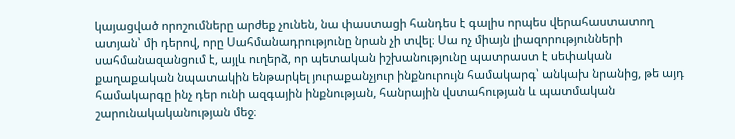կայացված որոշումները արժեք չունեն, նա փաստացի հանդես է գալիս որպես վերահաստատող ատյան՝ մի դերով, որը Սահմանադրությունը նրան չի տվել։ Սա ոչ միայն լիազորությունների սահմանազանցում է, այլև ուղերձ, որ պետական իշխանությունը պատրաստ է սեփական քաղաքական նպատակին ենթարկել յուրաքանչյուր ինքնուրույն համակարգ՝ անկախ նրանից, թե այդ համակարգը ինչ դեր ունի ազգային ինքնության, հանրային վստահության և պատմական շարունակականության մեջ։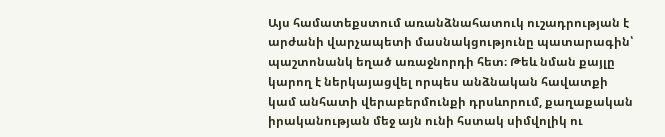Այս համատեքստում առանձնահատուկ ուշադրության է արժանի վարչապետի մասնակցությունը պատարագին՝ պաշտոնանկ եղած առաջնորդի հետ։ Թեև նման քայլը կարող է ներկայացվել որպես անձնական հավատքի կամ անհատի վերաբերմունքի դրսևորում, քաղաքական իրականության մեջ այն ունի հստակ սիմվոլիկ ու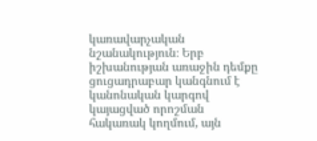կառավարչական նշանակություն։ Երբ իշխանության առաջին դեմքը ցուցադրաբար կանգնում է կանոնական կարգով կայացված որոշման հակառակ կողմում, այն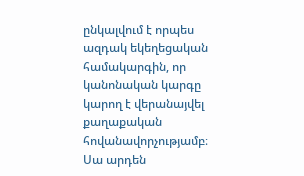ընկալվում է որպես ազդակ եկեղեցական համակարգին, որ կանոնական կարգը կարող է վերանայվել քաղաքական հովանավորչությամբ։ Սա արդեն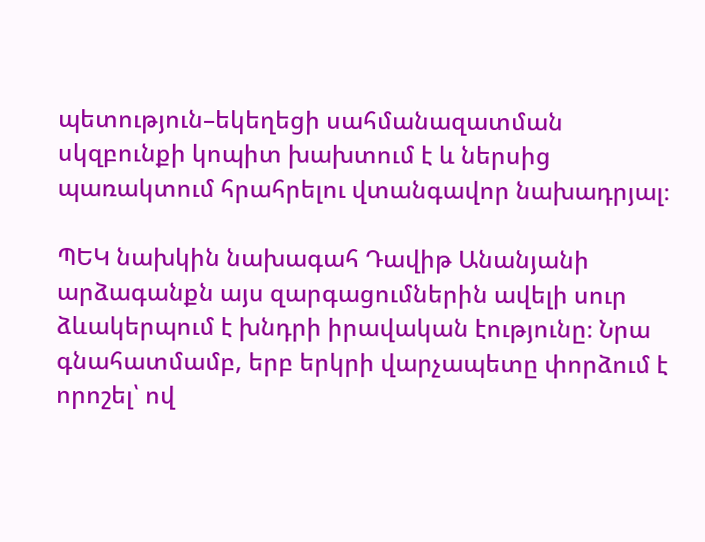պետություն–եկեղեցի սահմանազատման սկզբունքի կոպիտ խախտում է և ներսից պառակտում հրահրելու վտանգավոր նախադրյալ։

ՊԵԿ նախկին նախագահ Դավիթ Անանյանի արձագանքն այս զարգացումներին ավելի սուր ձևակերպում է խնդրի իրավական էությունը։ Նրա գնահատմամբ, երբ երկրի վարչապետը փորձում է որոշել՝ ով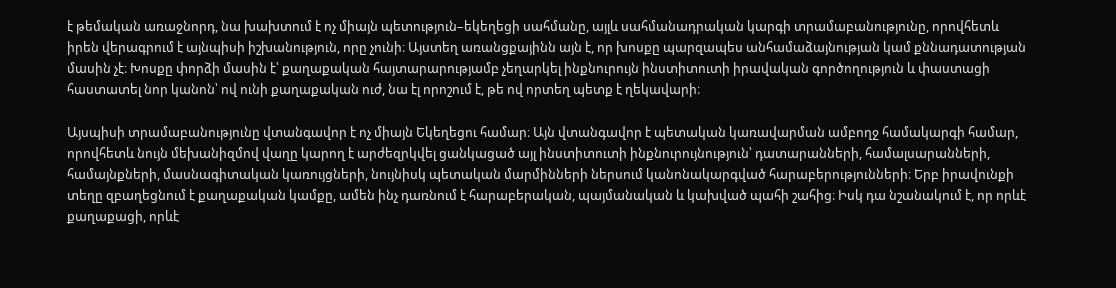է թեմական առաջնորդ, նա խախտում է ոչ միայն պետություն–եկեղեցի սահմանը, այլև սահմանադրական կարգի տրամաբանությունը, որովհետև իրեն վերագրում է այնպիսի իշխանություն, որը չունի։ Այստեղ առանցքայինն այն է, որ խոսքը պարզապես անհամաձայնության կամ քննադատության մասին չէ։ Խոսքը փորձի մասին է՝ քաղաքական հայտարարությամբ չեղարկել ինքնուրույն ինստիտուտի իրավական գործողություն և փաստացի հաստատել նոր կանոն՝ ով ունի քաղաքական ուժ, նա էլ որոշում է, թե ով որտեղ պետք է ղեկավարի։

Այսպիսի տրամաբանությունը վտանգավոր է ոչ միայն Եկեղեցու համար։ Այն վտանգավոր է պետական կառավարման ամբողջ համակարգի համար, որովհետև նույն մեխանիզմով վաղը կարող է արժեզրկվել ցանկացած այլ ինստիտուտի ինքնուրույնություն՝ դատարանների, համալսարանների, համայնքների, մասնագիտական կառույցների, նույնիսկ պետական մարմինների ներսում կանոնակարգված հարաբերությունների։ Երբ իրավունքի տեղը զբաղեցնում է քաղաքական կամքը, ամեն ինչ դառնում է հարաբերական, պայմանական և կախված պահի շահից։ Իսկ դա նշանակում է, որ որևէ քաղաքացի, որևէ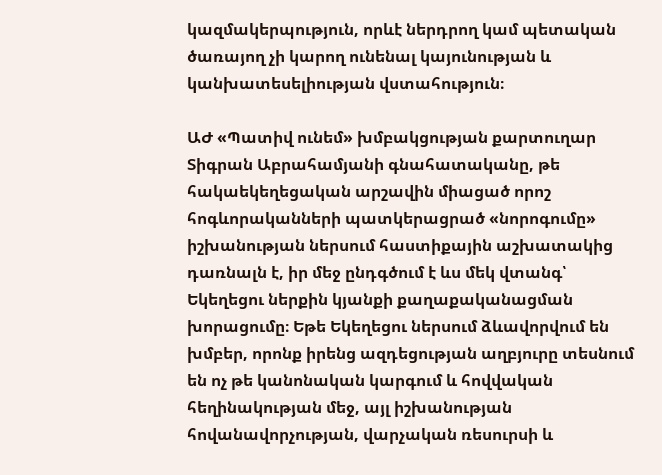կազմակերպություն, որևէ ներդրող կամ պետական ծառայող չի կարող ունենալ կայունության և կանխատեսելիության վստահություն։

ԱԺ «Պատիվ ունեմ» խմբակցության քարտուղար Տիգրան Աբրահամյանի գնահատականը, թե հակաեկեղեցական արշավին միացած որոշ հոգևորականների պատկերացրած «նորոգումը» իշխանության ներսում հաստիքային աշխատակից դառնալն է, իր մեջ ընդգծում է ևս մեկ վտանգ՝ Եկեղեցու ներքին կյանքի քաղաքականացման խորացումը։ Եթե Եկեղեցու ներսում ձևավորվում են խմբեր, որոնք իրենց ազդեցության աղբյուրը տեսնում են ոչ թե կանոնական կարգում և հովվական հեղինակության մեջ, այլ իշխանության հովանավորչության, վարչական ռեսուրսի և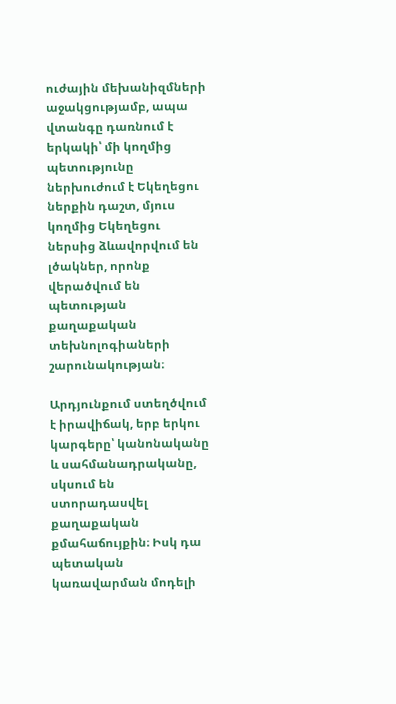ուժային մեխանիզմների աջակցությամբ, ապա վտանգը դառնում է երկակի՝ մի կողմից պետությունը ներխուժում է Եկեղեցու ներքին դաշտ, մյուս կողմից Եկեղեցու ներսից ձևավորվում են լծակներ, որոնք վերածվում են պետության քաղաքական տեխնոլոգիաների շարունակության։

Արդյունքում ստեղծվում է իրավիճակ, երբ երկու կարգերը՝ կանոնականը և սահմանադրականը, սկսում են ստորադասվել քաղաքական քմահաճույքին։ Իսկ դա պետական կառավարման մոդելի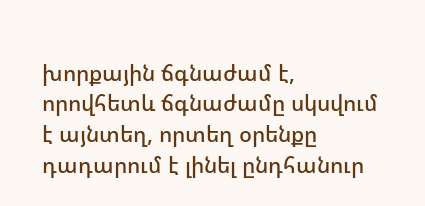խորքային ճգնաժամ է, որովհետև ճգնաժամը սկսվում է այնտեղ, որտեղ օրենքը դադարում է լինել ընդհանուր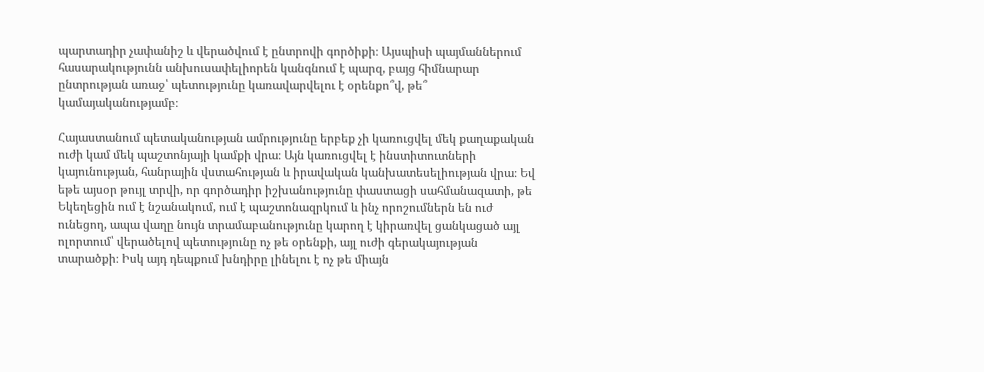պարտադիր չափանիշ և վերածվում է ընտրովի գործիքի։ Այսպիսի պայմաններում հասարակությունն անխուսափելիորեն կանգնում է պարզ, բայց հիմնարար ընտրության առաջ՝ պետությունը կառավարվելու է օրենքո՞վ, թե՞ կամայականությամբ։

Հայաստանում պետականության ամրությունը երբեք չի կառուցվել մեկ քաղաքական ուժի կամ մեկ պաշտոնյայի կամքի վրա։ Այն կառուցվել է ինստիտուտների կայունության, հանրային վստահության և իրավական կանխատեսելիության վրա։ Եվ եթե այսօր թույլ տրվի, որ գործադիր իշխանությունը փաստացի սահմանազատի, թե Եկեղեցին ում է նշանակում, ում է պաշտոնազրկում և ինչ որոշումներն են ուժ ունեցող, ապա վաղը նույն տրամաբանությունը կարող է կիրառվել ցանկացած այլ ոլորտում՝ վերածելով պետությունը ոչ թե օրենքի, այլ ուժի գերակայության տարածքի։ Իսկ այդ դեպքում խնդիրը լինելու է ոչ թե միայն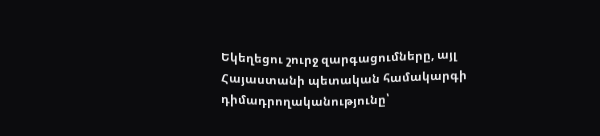Եկեղեցու շուրջ զարգացումները, այլ Հայաստանի պետական համակարգի դիմադրողականությունը՝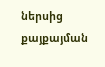ներսից քայքայման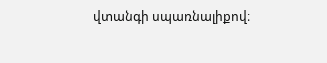վտանգի սպառնալիքով։